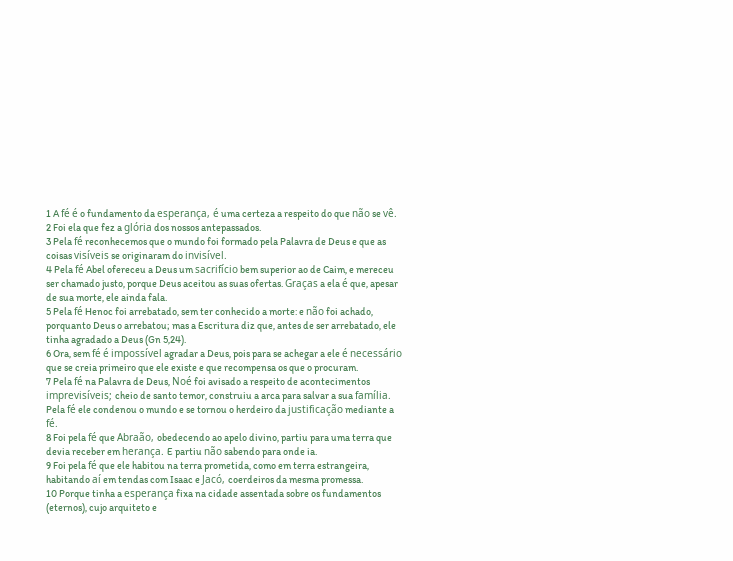1 A fé é o fundamento da esperança, é uma certeza a respeito do que não se vê.
2 Foi ela que fez a glória dos nossos antepassados.
3 Pela fé reconhecemos que o mundo foi formado pela Palavra de Deus e que as coisas visíveis se originaram do invisível.
4 Pela fé Abel ofereceu a Deus um sacrifício bem superior ao de Caim, e mereceu ser chamado justo, porque Deus aceitou as suas ofertas. Graças a ela é que, apesar de sua morte, ele ainda fala.
5 Pela fé Henoc foi arrebatado, sem ter conhecido a morte: e não foi achado, porquanto Deus o arrebatou; mas a Escritura diz que, antes de ser arrebatado, ele tinha agradado a Deus (Gn 5,24).
6 Ora, sem fé é impossível agradar a Deus, pois para se achegar a ele é necessário que se creia primeiro que ele existe e que recompensa os que o procuram.
7 Pela fé na Palavra de Deus, Noé foi avisado a respeito de acontecimentos imprevisíveis; cheio de santo temor, construiu a arca para salvar a sua família. Pela fé ele condenou o mundo e se tornou o herdeiro da justificação mediante a fé.
8 Foi pela fé que Abraão, obedecendo ao apelo divino, partiu para uma terra que devia receber em herança. E partiu não sabendo para onde ia.
9 Foi pela fé que ele habitou na terra prometida, como em terra estrangeira, habitando aí em tendas com Isaac e Jacó, coerdeiros da mesma promessa.
10 Porque tinha a esperança fixa na cidade assentada sobre os fundamentos (eternos), cujo arquiteto e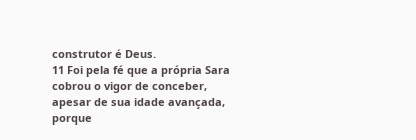construtor é Deus.
11 Foi pela fé que a própria Sara cobrou o vigor de conceber, apesar de sua idade avançada, porque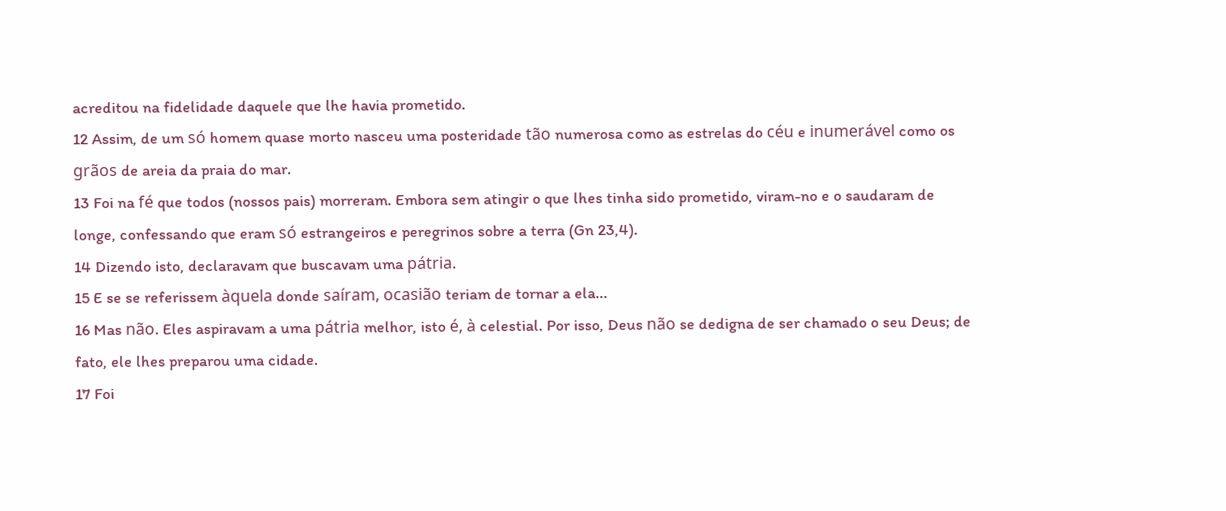acreditou na fidelidade daquele que lhe havia prometido.
12 Assim, de um só homem quase morto nasceu uma posteridade tão numerosa como as estrelas do céu e inumerável como os grãos de areia da praia do mar.
13 Foi na fé que todos (nossos pais) morreram. Embora sem atingir o que lhes tinha sido prometido, viram-no e o saudaram de longe, confessando que eram só estrangeiros e peregrinos sobre a terra (Gn 23,4).
14 Dizendo isto, declaravam que buscavam uma pátria.
15 E se se referissem àquela donde saíram, ocasião teriam de tornar a ela...
16 Mas não. Eles aspiravam a uma pátria melhor, isto é, à celestial. Por isso, Deus não se dedigna de ser chamado o seu Deus; de fato, ele lhes preparou uma cidade.
17 Foi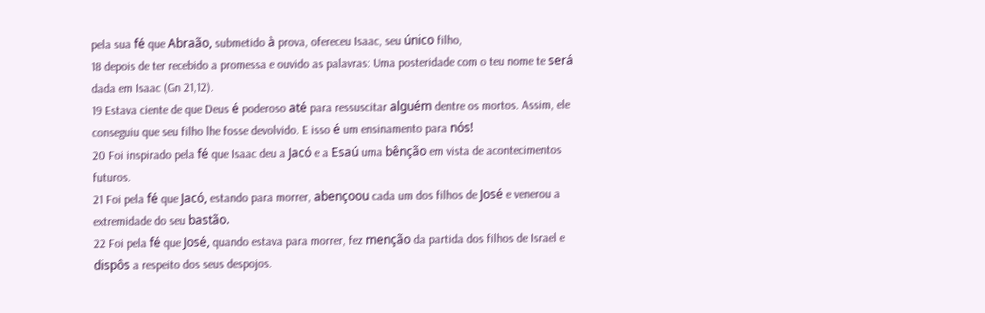pela sua fé que Abraão, submetido à prova, ofereceu Isaac, seu único filho,
18 depois de ter recebido a promessa e ouvido as palavras: Uma posteridade com o teu nome te será dada em Isaac (Gn 21,12).
19 Estava ciente de que Deus é poderoso até para ressuscitar alguém dentre os mortos. Assim, ele conseguiu que seu filho lhe fosse devolvido. E isso é um ensinamento para nós!
20 Foi inspirado pela fé que Isaac deu a Jacó e a Esaú uma bênção em vista de acontecimentos futuros.
21 Foi pela fé que Jacó, estando para morrer, abençoou cada um dos filhos de José e venerou a extremidade do seu bastão.
22 Foi pela fé que José, quando estava para morrer, fez menção da partida dos filhos de Israel e dispôs a respeito dos seus despojos.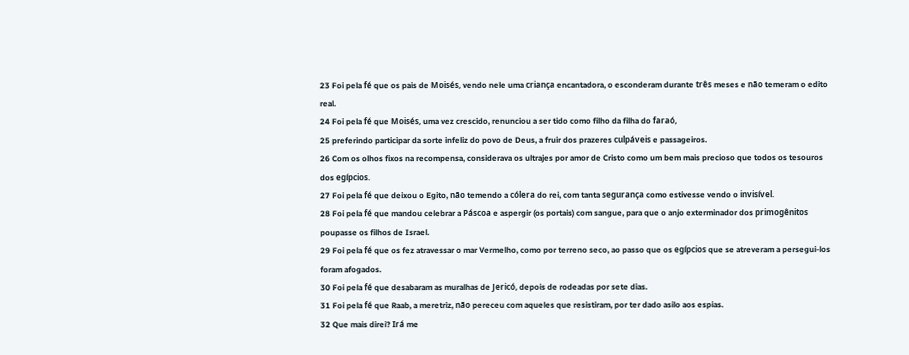23 Foi pela fé que os pais de Moisés, vendo nele uma criança encantadora, o esconderam durante três meses e não temeram o edito real.
24 Foi pela fé que Moisés, uma vez crescido, renunciou a ser tido como filho da filha do faraó,
25 preferindo participar da sorte infeliz do povo de Deus, a fruir dos prazeres culpáveis e passageiros.
26 Com os olhos fixos na recompensa, considerava os ultrajes por amor de Cristo como um bem mais precioso que todos os tesouros dos egípcios.
27 Foi pela fé que deixou o Egito, não temendo a cólera do rei, com tanta segurança como estivesse vendo o invisível.
28 Foi pela fé que mandou celebrar a Páscoa e aspergir (os portais) com sangue, para que o anjo exterminador dos primogênitos poupasse os filhos de Israel.
29 Foi pela fé que os fez atravessar o mar Vermelho, como por terreno seco, ao passo que os egípcios que se atreveram a persegui-los foram afogados.
30 Foi pela fé que desabaram as muralhas de Jericó, depois de rodeadas por sete dias.
31 Foi pela fé que Raab, a meretriz, não pereceu com aqueles que resistiram, por ter dado asilo aos espias.
32 Que mais direi? Irá me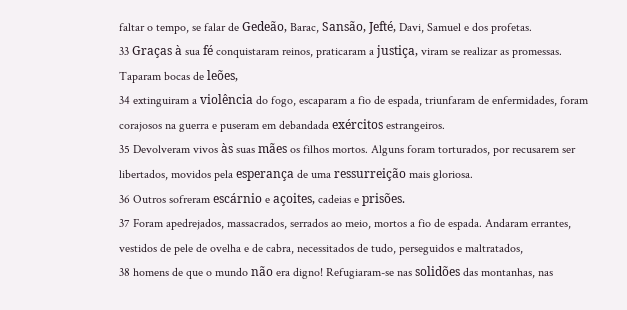faltar o tempo, se falar de Gedeão, Barac, Sansão, Jefté, Davi, Samuel e dos profetas.
33 Graças à sua fé conquistaram reinos, praticaram a justiça, viram se realizar as promessas. Taparam bocas de leões,
34 extinguiram a violência do fogo, escaparam a fio de espada, triunfaram de enfermidades, foram corajosos na guerra e puseram em debandada exércitos estrangeiros.
35 Devolveram vivos às suas mães os filhos mortos. Alguns foram torturados, por recusarem ser libertados, movidos pela esperança de uma ressurreição mais gloriosa.
36 Outros sofreram escárnio e açoites, cadeias e prisões.
37 Foram apedrejados, massacrados, serrados ao meio, mortos a fio de espada. Andaram errantes, vestidos de pele de ovelha e de cabra, necessitados de tudo, perseguidos e maltratados,
38 homens de que o mundo não era digno! Refugiaram-se nas solidões das montanhas, nas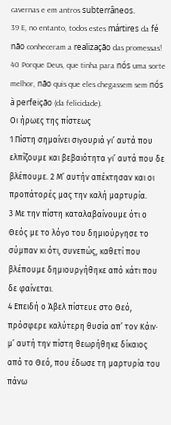cavernas e em antros subterrâneos.
39 E, no entanto, todos estes mártires da fé não conheceram a realização das promessas!
40 Porque Deus, que tinha para nós uma sorte melhor, não quis que eles chegassem sem nós à perfeição (da felicidade).
Οι ήρωες της πίστεως
1 Πίστη σημαίνει σιγουριά γι’ αυτά που ελπίζουμε και βεβαιότητα γι’ αυτά που δε βλέπουμε. 2 Μ’ αυτήν απέκτησαν και οι προπάτορές μας την καλή μαρτυρία.
3 Με την πίστη καταλαβαίνουμε ότι ο Θεός με το λόγο του δημιούργησε το σύμπαν κι ότι, συνεπώς, καθετί που βλέπουμε δημιουργήθηκε από κάτι που δε φαίνεται.
4 Επειδή ο Άβελ πίστευε στο Θεό, πρόσφερε καλύτερη θυσία απ’ τον Κάιν· μ’ αυτή την πίστη θεωρήθηκε δίκαιος από το Θεό, που έδωσε τη μαρτυρία του πάνω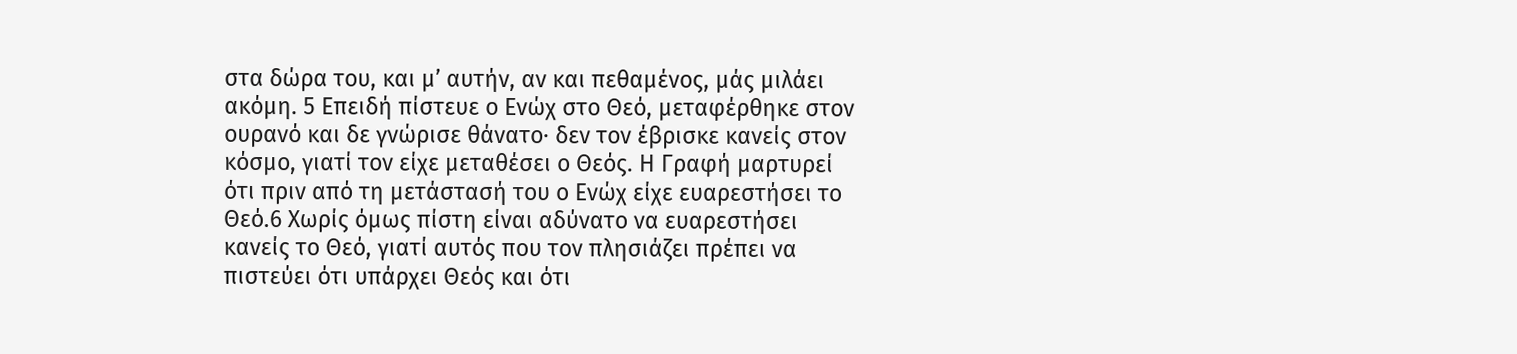στα δώρα του, και μ’ αυτήν, αν και πεθαμένος, μάς μιλάει ακόμη. 5 Επειδή πίστευε ο Ενώχ στο Θεό, μεταφέρθηκε στον ουρανό και δε γνώρισε θάνατο· δεν τον έβρισκε κανείς στον κόσμο, γιατί τον είχε μεταθέσει ο Θεός. Η Γραφή μαρτυρεί ότι πριν από τη μετάστασή του ο Ενώχ είχε ευαρεστήσει το Θεό.6 Χωρίς όμως πίστη είναι αδύνατο να ευαρεστήσει κανείς το Θεό, γιατί αυτός που τον πλησιάζει πρέπει να πιστεύει ότι υπάρχει Θεός και ότι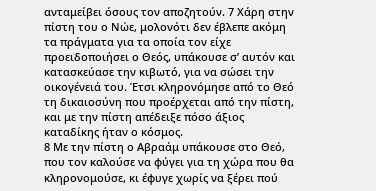ανταμείβει όσους τον αποζητούν. 7 Χάρη στην πίστη του ο Νώε, μολονότι δεν έβλεπε ακόμη τα πράγματα για τα οποία τον είχε προειδοποιήσει ο Θεός, υπάκουσε σ’ αυτόν και κατασκεύασε την κιβωτό, για να σώσει την οικογένειά του. Έτσι κληρονόμησε από το Θεό τη δικαιοσύνη που προέρχεται από την πίστη, και με την πίστη απέδειξε πόσο άξιος καταδίκης ήταν ο κόσμος.
8 Με την πίστη ο Αβραάμ υπάκουσε στο Θεό, που τον καλούσε να φύγει για τη χώρα που θα κληρονομούσε, κι έφυγε χωρίς να ξέρει πού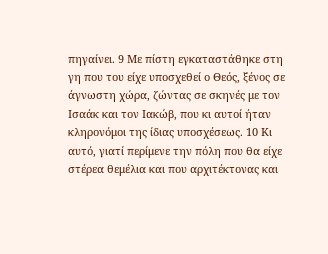πηγαίνει. 9 Με πίστη εγκαταστάθηκε στη γη που του είχε υποσχεθεί ο Θεός, ξένος σε άγνωστη χώρα, ζώντας σε σκηνές με τον Ισαάκ και τον Ιακώβ, που κι αυτοί ήταν κληρονόμοι της ίδιας υποσχέσεως. 10 Κι αυτό, γιατί περίμενε την πόλη που θα είχε στέρεα θεμέλια και που αρχιτέκτονας και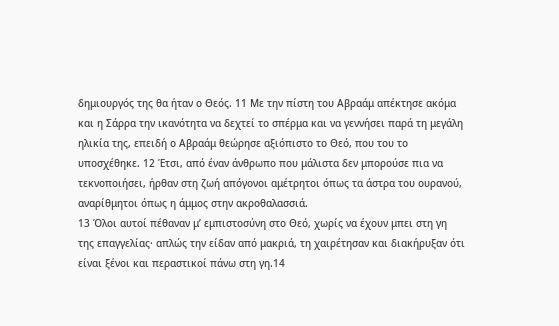δημιουργός της θα ήταν ο Θεός. 11 Με την πίστη του Αβραάμ απέκτησε ακόμα και η Σάρρα την ικανότητα να δεχτεί το σπέρμα και να γεννήσει παρά τη μεγάλη ηλικία της, επειδή ο Αβραάμ θεώρησε αξιόπιστο το Θεό, που του το υποσχέθηκε. 12 Έτσι, από έναν άνθρωπο που μάλιστα δεν μπορούσε πια να τεκνοποιήσει, ήρθαν στη ζωή απόγονοι αμέτρητοι όπως τα άστρα του ουρανού, αναρίθμητοι όπως η άμμος στην ακροθαλασσιά.
13 Όλοι αυτοί πέθαναν μ’ εμπιστοσύνη στο Θεό, χωρίς να έχουν μπει στη γη της επαγγελίας· απλώς την είδαν από μακριά, τη χαιρέτησαν και διακήρυξαν ότι είναι ξένοι και περαστικοί πάνω στη γη.14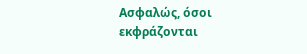Ασφαλώς, όσοι εκφράζονται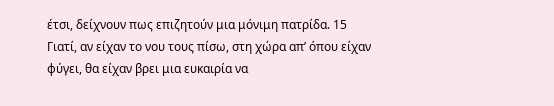έτσι, δείχνουν πως επιζητούν μια μόνιμη πατρίδα. 15 Γιατί, αν είχαν το νου τους πίσω, στη χώρα απ’ όπου είχαν φύγει, θα είχαν βρει μια ευκαιρία να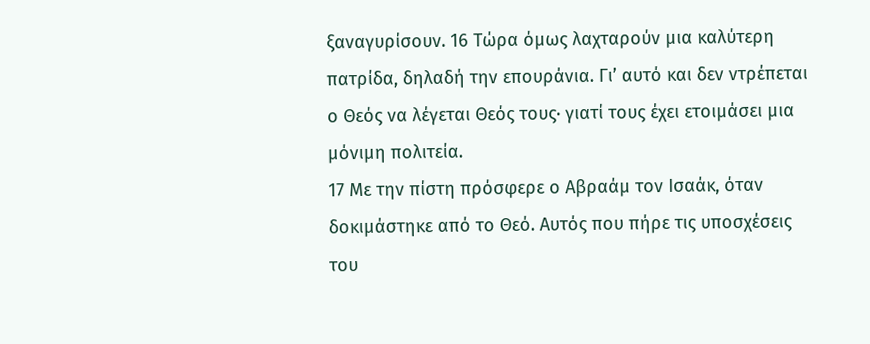ξαναγυρίσουν. 16 Τώρα όμως λαχταρούν μια καλύτερη πατρίδα, δηλαδή την επουράνια. Γι’ αυτό και δεν ντρέπεται ο Θεός να λέγεται Θεός τους· γιατί τους έχει ετοιμάσει μια μόνιμη πολιτεία.
17 Με την πίστη πρόσφερε ο Αβραάμ τον Ισαάκ, όταν δοκιμάστηκε από το Θεό. Αυτός που πήρε τις υποσχέσεις του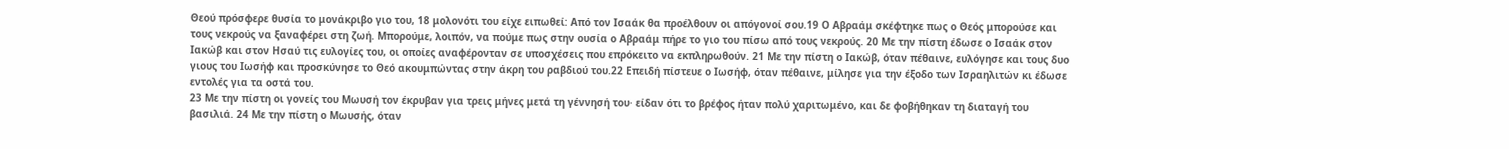Θεού πρόσφερε θυσία το μονάκριβο γιο του, 18 μολονότι του είχε ειπωθεί: Από τον Ισαάκ θα προέλθουν οι απόγονοί σου.19 Ο Αβραάμ σκέφτηκε πως ο Θεός μπορούσε και τους νεκρούς να ξαναφέρει στη ζωή. Μπορούμε, λοιπόν, να πούμε πως στην ουσία ο Αβραάμ πήρε το γιο του πίσω από τους νεκρούς. 20 Με την πίστη έδωσε ο Ισαάκ στον Ιακώβ και στον Ησαύ τις ευλογίες του, οι οποίες αναφέρονταν σε υποσχέσεις που επρόκειτο να εκπληρωθούν. 21 Με την πίστη ο Ιακώβ, όταν πέθαινε, ευλόγησε και τους δυο γιους του Ιωσήφ και προσκύνησε το Θεό ακουμπώντας στην άκρη του ραβδιού του.22 Επειδή πίστευε ο Ιωσήφ, όταν πέθαινε, μίλησε για την έξοδο των Ισραηλιτών κι έδωσε εντολές για τα οστά του.
23 Με την πίστη οι γονείς του Μωυσή τον έκρυβαν για τρεις μήνες μετά τη γέννησή του· είδαν ότι το βρέφος ήταν πολύ χαριτωμένο, και δε φοβήθηκαν τη διαταγή του βασιλιά. 24 Με την πίστη ο Μωυσής, όταν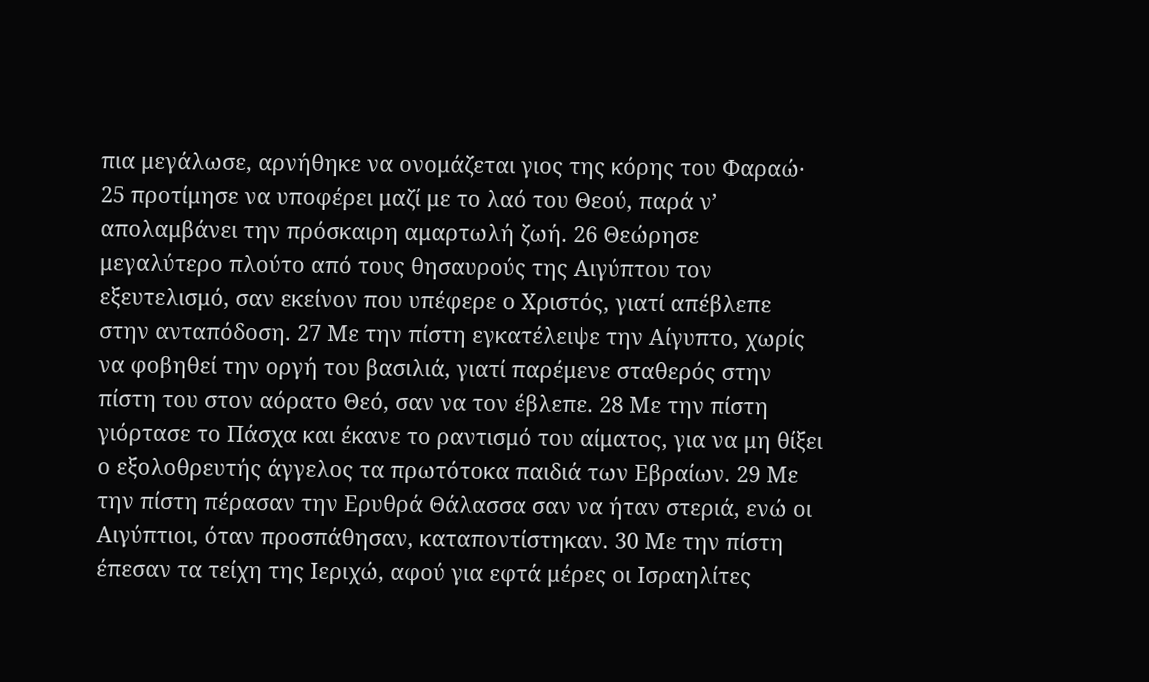πια μεγάλωσε, αρνήθηκε να ονομάζεται γιος της κόρης του Φαραώ· 25 προτίμησε να υποφέρει μαζί με το λαό του Θεού, παρά ν’ απολαμβάνει την πρόσκαιρη αμαρτωλή ζωή. 26 Θεώρησε μεγαλύτερο πλούτο από τους θησαυρούς της Αιγύπτου τον εξευτελισμό, σαν εκείνον που υπέφερε ο Χριστός, γιατί απέβλεπε στην ανταπόδοση. 27 Με την πίστη εγκατέλειψε την Αίγυπτο, χωρίς να φοβηθεί την οργή του βασιλιά, γιατί παρέμενε σταθερός στην πίστη του στον αόρατο Θεό, σαν να τον έβλεπε. 28 Με την πίστη γιόρτασε το Πάσχα και έκανε το ραντισμό του αίματος, για να μη θίξει ο εξολοθρευτής άγγελος τα πρωτότοκα παιδιά των Εβραίων. 29 Με την πίστη πέρασαν την Ερυθρά Θάλασσα σαν να ήταν στεριά, ενώ οι Αιγύπτιοι, όταν προσπάθησαν, καταποντίστηκαν. 30 Με την πίστη έπεσαν τα τείχη της Ιεριχώ, αφού για εφτά μέρες οι Ισραηλίτες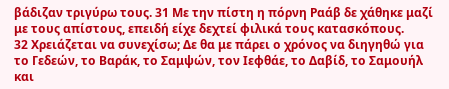βάδιζαν τριγύρω τους. 31 Με την πίστη η πόρνη Ραάβ δε χάθηκε μαζί με τους απίστους, επειδή είχε δεχτεί φιλικά τους κατασκόπους.
32 Χρειάζεται να συνεχίσω; Δε θα με πάρει ο χρόνος να διηγηθώ για το Γεδεών, το Βαράκ, το Σαμψών, τον Ιεφθάε, το Δαβίδ, το Σαμουήλ και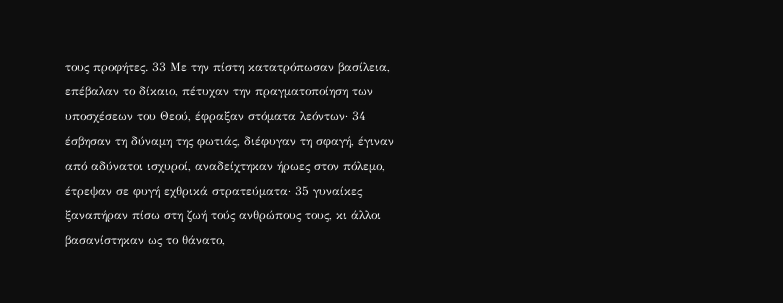τους προφήτες. 33 Με την πίστη κατατρόπωσαν βασίλεια, επέβαλαν το δίκαιο, πέτυχαν την πραγματοποίηση των υποσχέσεων του Θεού, έφραξαν στόματα λεόντων· 34 έσβησαν τη δύναμη της φωτιάς, διέφυγαν τη σφαγή, έγιναν από αδύνατοι ισχυροί, αναδείχτηκαν ήρωες στον πόλεμο, έτρεψαν σε φυγή εχθρικά στρατεύματα· 35 γυναίκες ξαναπήραν πίσω στη ζωή τούς ανθρώπους τους, κι άλλοι βασανίστηκαν ως το θάνατο,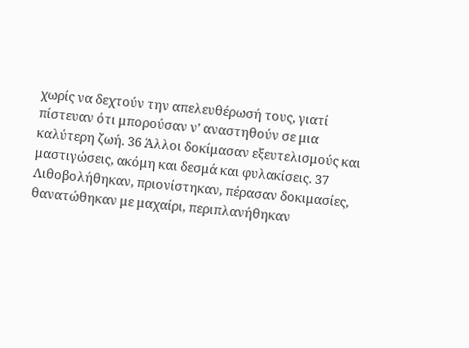χωρίς να δεχτούν την απελευθέρωσή τους, γιατί πίστευαν ότι μπορούσαν ν’ αναστηθούν σε μια καλύτερη ζωή. 36 Άλλοι δοκίμασαν εξευτελισμούς και μαστιγώσεις, ακόμη και δεσμά και φυλακίσεις. 37 Λιθοβολήθηκαν, πριονίστηκαν, πέρασαν δοκιμασίες, θανατώθηκαν με μαχαίρι, περιπλανήθηκαν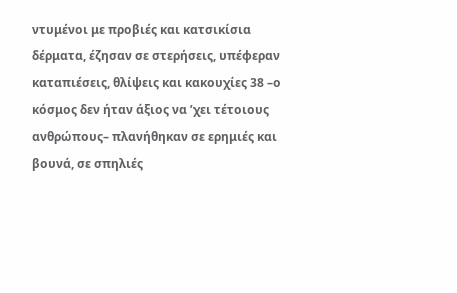ντυμένοι με προβιές και κατσικίσια δέρματα, έζησαν σε στερήσεις, υπέφεραν καταπιέσεις, θλίψεις και κακουχίες 38 –ο κόσμος δεν ήταν άξιος να ’χει τέτοιους ανθρώπους– πλανήθηκαν σε ερημιές και βουνά, σε σπηλιές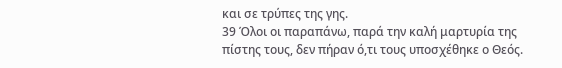και σε τρύπες της γης.
39 Όλοι οι παραπάνω, παρά την καλή μαρτυρία της πίστης τους, δεν πήραν ό,τι τους υποσχέθηκε ο Θεός.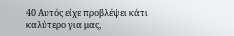40 Αυτός είχε προβλέψει κάτι καλύτερο για μας,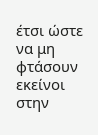έτσι ώστε να μη φτάσουν εκείνοι στην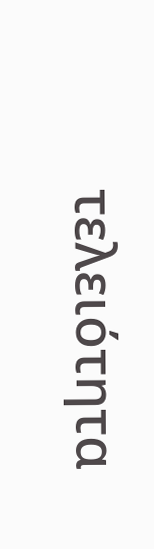τελειότητα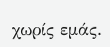χωρίς εμάς.